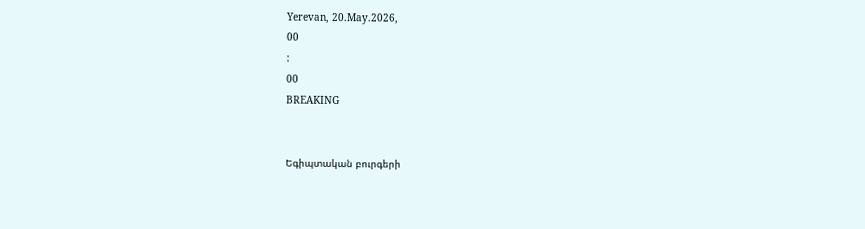Yerevan, 20.May.2026,
00
:
00
BREAKING


Եգիպտական բուրգերի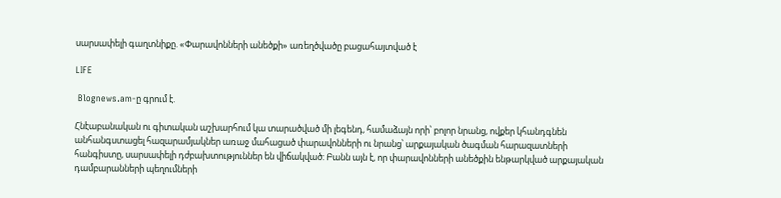սարսափելի գաղտնիքը. «Փարավոնների անեծքի» առեղծվածը բացահայտված է

LIFE

 Blognews.am-ը գրում է.

Հնէաբանական ու գիտական աշխարհում կա տարածված մի լեգենդ, համաձայն որի՝ բոլոր նրանց, ովքեր կհանդգնեն անհանգստացել հազարամյակներ առաջ մահացած փարավոնների ու նրանց՝ արքայական ծագման հարազատների հանգիստը, սարսափելի դժբախտություններ են վիճակված: Բանն այն է, որ փարավոնների անեծքին ենթարկված արքայական դամբարանների պեղումների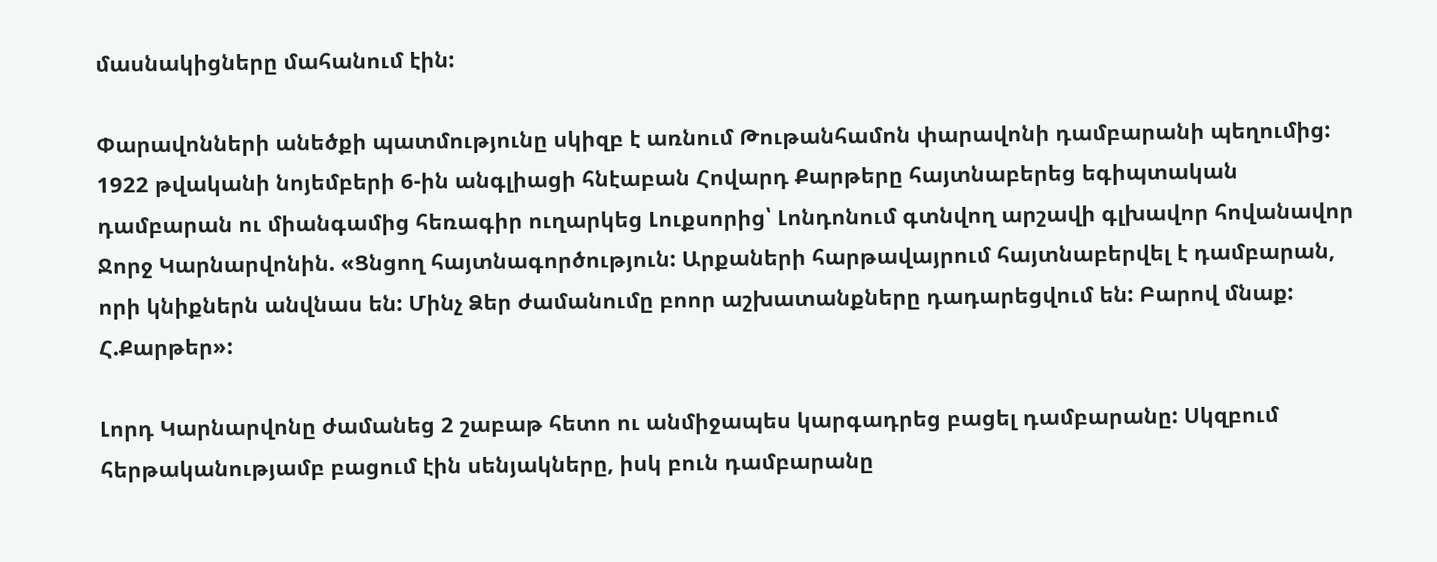մասնակիցները մահանում էին:

Փարավոնների անեծքի պատմությունը սկիզբ է առնում Թութանհամոն փարավոնի դամբարանի պեղումից: 1922 թվականի նոյեմբերի 6-ին անգլիացի հնէաբան Հովարդ Քարթերը հայտնաբերեց եգիպտական դամբարան ու միանգամից հեռագիր ուղարկեց Լուքսորից՝ Լոնդոնում գտնվող արշավի գլխավոր հովանավոր Ջորջ Կարնարվոնին. «Ցնցող հայտնագործություն: Արքաների հարթավայրում հայտնաբերվել է դամբարան, որի կնիքներն անվնաս են: Մինչ Ձեր ժամանումը բոոր աշխատանքները դադարեցվում են: Բարով մնաք: Հ.Քարթեր»:

Լորդ Կարնարվոնը ժամանեց 2 շաբաթ հետո ու անմիջապես կարգադրեց բացել դամբարանը: Սկզբում հերթականությամբ բացում էին սենյակները, իսկ բուն դամբարանը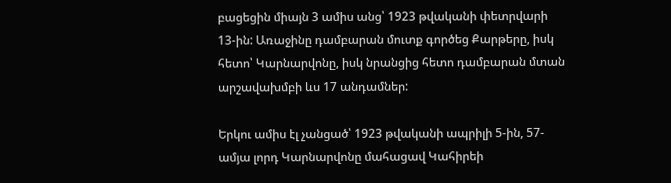բացեցին միայն 3 ամիս անց՝ 1923 թվականի փետրվարի 13-ին: Առաջինը դամբարան մուտք գործեց Քարթերը, իսկ հետո՝ Կարնարվոնը, իսկ նրանցից հետո դամբարան մտան արշավախմբի ևս 17 անդամներ:

Երկու ամիս էլ չանցած՝ 1923 թվականի ապրիլի 5-ին, 57-ամյա լորդ Կարնարվոնը մահացավ Կահիրեի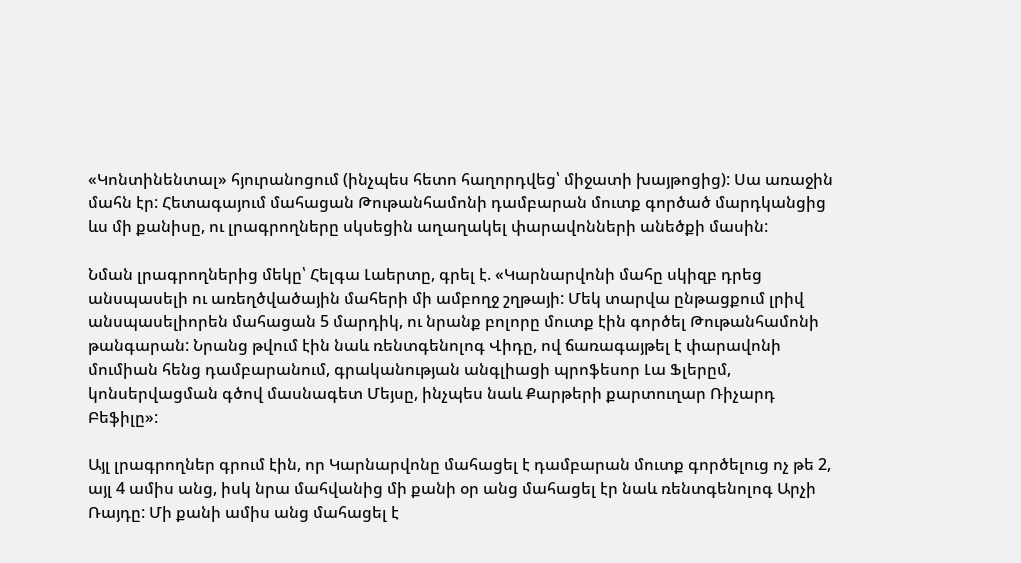«Կոնտինենտալ» հյուրանոցում (ինչպես հետո հաղորդվեց՝ միջատի խայթոցից): Սա առաջին մահն էր: Հետագայում մահացան Թութանհամոնի դամբարան մուտք գործած մարդկանցից ևս մի քանիսը, ու լրագրողները սկսեցին աղաղակել փարավոնների անեծքի մասին:

Նման լրագրողներից մեկը՝ Հելգա Լաերտը, գրել է. «Կարնարվոնի մահը սկիզբ դրեց անսպասելի ու առեղծվածային մահերի մի ամբողջ շղթայի: Մեկ տարվա ընթացքում լրիվ անսպասելիորեն մահացան 5 մարդիկ, ու նրանք բոլորը մուտք էին գործել Թութանհամոնի թանգարան: Նրանց թվում էին նաև ռենտգենոլոգ Վիդը, ով ճառագայթել է փարավոնի մումիան հենց դամբարանում, գրականության անգլիացի պրոֆեսոր Լա Ֆլերըմ, կոնսերվացման գծով մասնագետ Մեյսը, ինչպես նաև Քարթերի քարտուղար Ռիչարդ Բեֆիլը»:

Այլ լրագրողներ գրում էին, որ Կարնարվոնը մահացել է դամբարան մուտք գործելուց ոչ թե 2, այլ 4 ամիս անց, իսկ նրա մահվանից մի քանի օր անց մահացել էր նաև ռենտգենոլոգ Արչի Ռայդը: Մի քանի ամիս անց մահացել է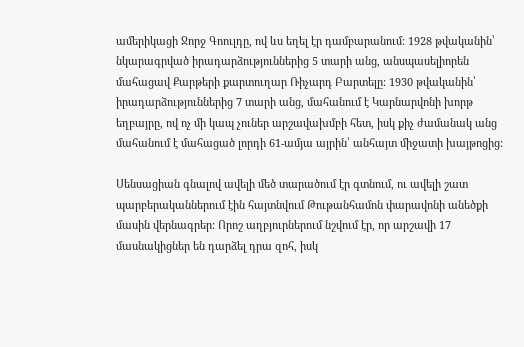ամերիկացի Ջորջ Գոուլդը, ով ևս եղել էր դամբարանում: 1928 թվականին՝ նկարագրված իրադարձություններից 5 տարի անց, անսպասելիորեն մահացավ Քարթերի քարտուղար Ռիչարդ Բարտելը: 1930 թվականին՝ իրադարձություններից 7 տարի անց, մահանում է Կարնարվոնի խորթ եղբայրը, ով ոչ մի կապ չուներ արշավախմբի հետ, իսկ քիչ ժամանակ անց մահանում է մահացած լորդի 61-ամյա այրին՝ անհայտ միջատի խայթոցից:

Սենսացիան գնալով ավելի մեծ տարածում էր գտնում, ու ավելի շատ պարբերականներում էին հայտնվում Թութանհամոն փարավոնի անեծքի մասին վերնագրեր: Որոշ աղբյուրներում նշվում էր, որ արշավի 17 մասնակիցներ են դարձել դրա զոհ, իսկ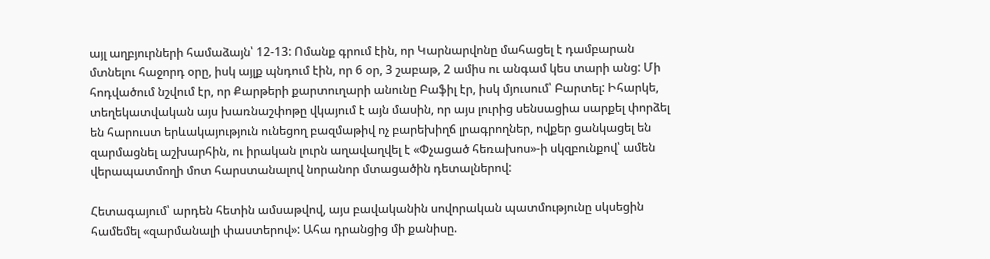այլ աղբյուրների համաձայն՝ 12-13: Ոմանք գրում էին, որ Կարնարվոնը մահացել է դամբարան մտնելու հաջորդ օրը, իսկ այլք պնդում էին, որ 6 օր, 3 շաբաթ, 2 ամիս ու անգամ կես տարի անց: Մի հոդվածում նշվում էր, որ Քարթերի քարտուղարի անունը Բաֆիլ էր, իսկ մյուսում՝ Բարտել: Իհարկե, տեղեկատվական այս խառնաշփոթը վկայում է այն մասին, որ այս լուրից սենսացիա սարքել փորձել են հարուստ երևակայություն ունեցող բազմաթիվ ոչ բարեխիղճ լրագրողներ, ովքեր ցանկացել են զարմացնել աշխարհին, ու իրական լուրն աղավաղվել է «Փչացած հեռախոս»-ի սկզբունքով՝ ամեն վերապատմողի մոտ հարստանալով նորանոր մտացածին դետալներով:

Հետագայում՝ արդեն հետին ամսաթվով, այս բավականին սովորական պատմությունը սկսեցին համեմել «զարմանալի փաստերով»: Ահա դրանցից մի քանիսը.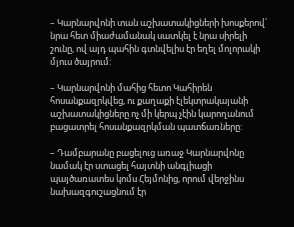– Կարնարվոնի տան աշխատակիցների խոսքերով՝ նրա հետ միաժամանակ սատկել է նրա սիրելի շունը, ով այդ պահին գտնվելիս էր եղել մոլորակի մյուս ծայրում:

– Կարնարվոնի մահից հետո Կահիրեն հոսանքազրկվեց, ու քաղաքի էլեկտրակայանի աշխատակիցները ոչ մի կերպ չէին կարողանում բացատրել հոսանքազրկման պատճառները:

– Դամբարանը բացելուց առաջ Կարնարվոնը նամակ էր ստացել հայտնի անգլիացի պայծառատես կոմս Հեյմոնից, որում վերջինս նախազգուշացնում էր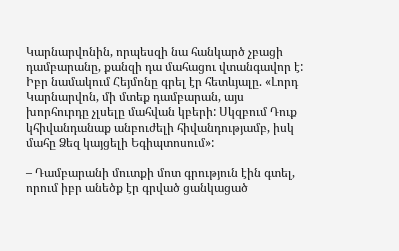Կարնարվոնին, որպեսզի նա հանկարծ չբացի դամբարանը, քանզի դա մահացու վտանգավոր է: Իբր նամակում Հեյմոնը գրել էր հետևյալը. «Լորդ Կարնարվոն, մի մտեք դամբարան, այս խորհուրդը չլսելը մահվան կբերի: Սկզբում Դուք կհիվանդանաք անբուժելի հիվանդությամբ, իսկ մահը Ձեզ կայցելի Եգիպտոսում»:

– Դամբարանի մուտքի մոտ գրություն էին գտել, որում իբր անեծք էր գրված ցանկացած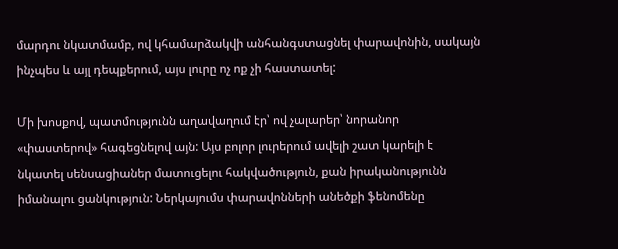մարդու նկատմամբ, ով կհամարձակվի անհանգստացնել փարավոնին, սակայն ինչպես և այլ դեպքերում, այս լուրը ոչ ոք չի հաստատել:

Մի խոսքով, պատմությունն աղավաղում էր՝ ով չալարեր՝ նորանոր «փաստերով» հագեցնելով այն: Այս բոլոր լուրերում ավելի շատ կարելի է նկատել սենսացիաներ մատուցելու հակվածություն, քան իրականությունն իմանալու ցանկություն: Ներկայումս փարավոնների անեծքի ֆենոմենը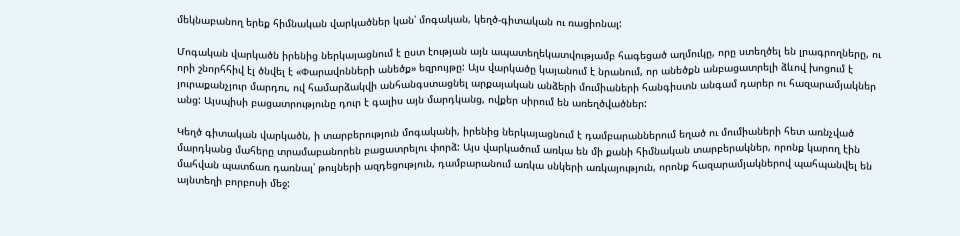մեկնաբանող երեք հիմնական վարկածներ կան՝ մոգական, կեղծ-գիտական ու ռացիոնալ:

Մոգական վարկածն իրենից ներկայացնում է ըստ էության այն ապատեղեկատվությամբ հագեցած աղմուկը, որը ստեղծել են լրագրողները, ու որի շնորհհիվ էլ ծնվել է «Փարավոնների անեծք» եզրույթը: Այս վարկածը կայանում է նրանում, որ անեծքն անբացատրելի ձևով խոցում է յուրաքանչյուր մարդու, ով համարձակվի անհանգստացնել արքայական անձերի մումիաների հանգիստն անգամ դարեր ու հազարամյակներ անց: Այսպիսի բացատրությունը դուր է գալիս այն մարդկանց, ովքեր սիրում են առեղծվածներ:

Կեղծ գիտական վարկածն, ի տարբերություն մոգականի, իրենից ներկայացնում է դամբարաններում եղած ու մումիաների հետ առնչված մարդկանց մահերը տրամաբանորեն բացատրելու փորձ: Այս վարկածում առկա են մի քանի հիմնական տարբերակներ, որոնք կարող էին մահվան պատճառ դառնալ՝ թույների ազդեցություն, դամբարանում առկա սնկերի առկայություն, որոնք հազարամյակներով պահպանվել են այնտեղի բորբոսի մեջ: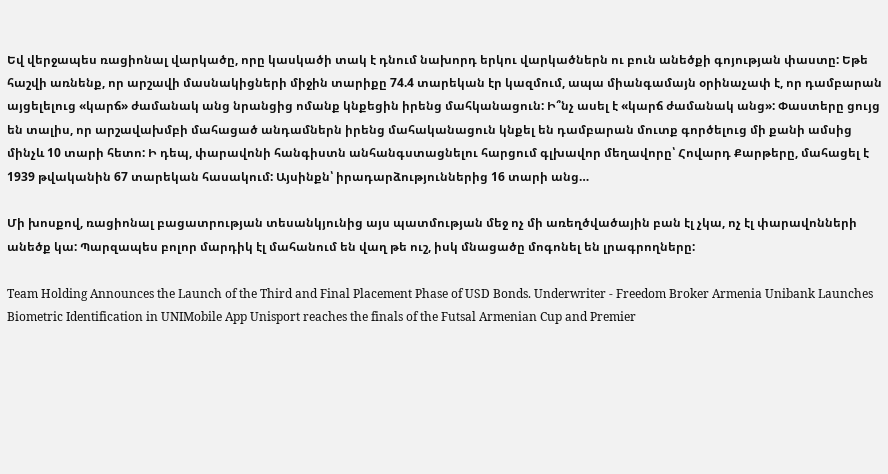Եվ վերջապես ռացիոնալ վարկածը, որը կասկածի տակ է դնում նախորդ երկու վարկածներն ու բուն անեծքի գոյության փաստը: Եթե հաշվի առնենք, որ արշավի մասնակիցների միջին տարիքը 74.4 տարեկան էր կազմում, ապա միանգամայն օրինաչափ է, որ դամբարան այցելելուց «կարճ» ժամանակ անց նրանցից ոմանք կնքեցին իրենց մահկանացուն: Ի՞նչ ասել է «կարճ ժամանակ անց»: Փաստերը ցույց են տալիս, որ արշավախմբի մահացած անդամներն իրենց մահականացուն կնքել են դամբարան մուտք գործելուց մի քանի ամսից մինչև 10 տարի հետո: Ի դեպ, փարավոնի հանգիստն անհանգստացնելու հարցում գլխավոր մեղավորը՝ Հովարդ Քարթերը, մահացել է 1939 թվականին 67 տարեկան հասակում: Այսինքն՝ իրադարձություններից 16 տարի անց…

Մի խոսքով, ռացիոնալ բացատրության տեսանկյունից այս պատմության մեջ ոչ մի առեղծվածային բան էլ չկա, ոչ էլ փարավոնների անեծք կա: Պարզապես բոլոր մարդիկ էլ մահանում են վաղ թե ուշ, իսկ մնացածը մոգոնել են լրագրողները:

Team Holding Announces the Launch of the Third and Final Placement Phase of USD Bonds. Underwriter - Freedom Broker Armenia Unibank Launches Biometric Identification in UNIMobile App Unisport reaches the finals of the Futsal Armenian Cup and Premier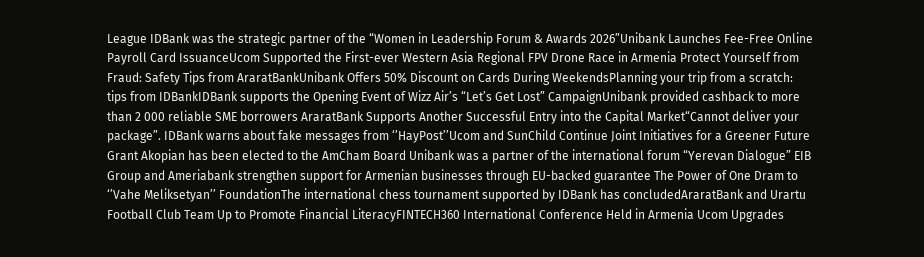League IDBank was the strategic partner of the “Women in Leadership Forum & Awards 2026”Unibank Launches Fee-Free Online Payroll Card IssuanceUcom Supported the First-ever Western Asia Regional FPV Drone Race in Armenia Protect Yourself from Fraud: Safety Tips from AraratBankUnibank Offers 50% Discount on Cards During WeekendsPlanning your trip from a scratch: tips from IDBankIDBank supports the Opening Event of Wizz Air’s “Let’s Get Lost” CampaignUnibank provided cashback to more than 2 000 reliable SME borrowers AraratBank Supports Another Successful Entry into the Capital Market“Cannot deliver your package”. IDBank warns about fake messages from ‘’HayPost’’Ucom and SunChild Continue Joint Initiatives for a Greener Future Grant Akopian has been elected to the AmCham Board Unibank was a partner of the international forum “Yerevan Dialogue” EIB Group and Ameriabank strengthen support for Armenian businesses through EU-backed guarantee The Power of One Dram to ‘’Vahe Meliksetyan’’ FoundationThe international chess tournament supported by IDBank has concludedAraratBank and Urartu Football Club Team Up to Promote Financial LiteracyFINTECH360 International Conference Held in Armenia Ucom Upgrades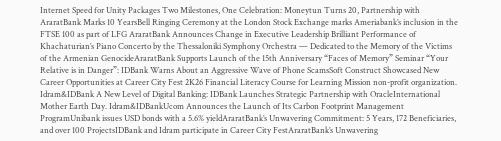Internet Speed for Unity Packages Two Milestones, One Celebration: Moneytun Turns 20, Partnership with AraratBank Marks 10 YearsBell Ringing Ceremony at the London Stock Exchange marks Ameriabank’s inclusion in the FTSE 100 as part of LFG AraratBank Announces Change in Executive Leadership Brilliant Performance of Khachaturian’s Piano Concerto by the Thessaloniki Symphony Orchestra — Dedicated to the Memory of the Victims of the Armenian GenocideAraratBank Supports Launch of the 15th Anniversary “Faces of Memory” Seminar “Your Relative is in Danger”: IDBank Warns About an Aggressive Wave of Phone ScamsSoft Construct Showcased New Career Opportunities at Career City Fest 2K26 Financial Literacy Course for Learning Mission non-profit organization. Idram&IDBank A New Level of Digital Banking: IDBank Launches Strategic Partnership with OracleInternational Mother Earth Day. Idram&IDBankUcom Announces the Launch of Its Carbon Footprint Management ProgramUnibank issues USD bonds with a 5.6% yieldAraratBank’s Unwavering Commitment: 5 Years, 172 Beneficiaries, and over 100 ProjectsIDBank and Idram participate in Career City FestAraratBank’s Unwavering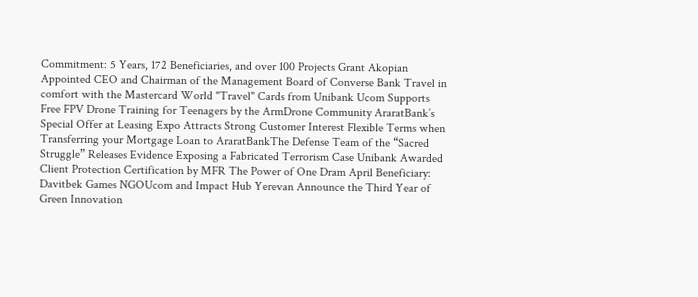Commitment: 5 Years, 172 Beneficiaries, and over 100 Projects Grant Akopian Appointed CEO and Chairman of the Management Board of Converse Bank Travel in comfort with the Mastercard World "Travel" Cards from Unibank Ucom Supports Free FPV Drone Training for Teenagers by the ArmDrone Community AraratBank’s Special Offer at Leasing Expo Attracts Strong Customer Interest Flexible Terms when Transferring your Mortgage Loan to AraratBankThe Defense Team of the “Sacred Struggle” Releases Evidence Exposing a Fabricated Terrorism Case Unibank Awarded Client Protection Certification by MFR The Power of One Dram April Beneficiary: Davitbek Games NGOUcom and Impact Hub Yerevan Announce the Third Year of Green Innovation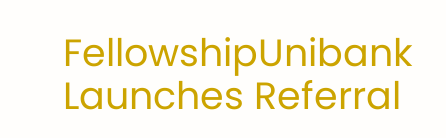FellowshipUnibank Launches Referral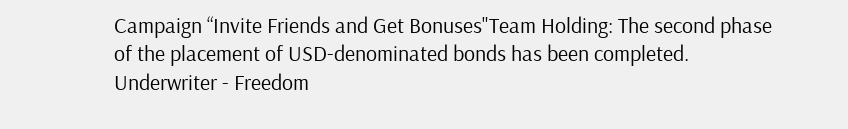Campaign “Invite Friends and Get Bonuses"Team Holding: The second phase of the placement of USD-denominated bonds has been completed. Underwriter - Freedom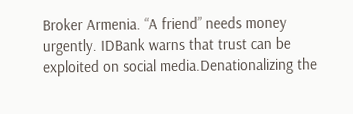Broker Armenia. “A friend” needs money urgently. IDBank warns that trust can be exploited on social media.Denationalizing the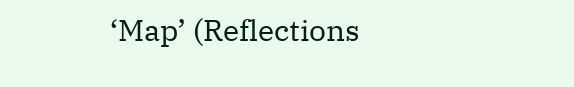‘Map’ (Reflections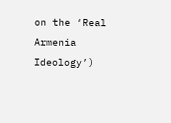on the ‘Real Armenia Ideology’)